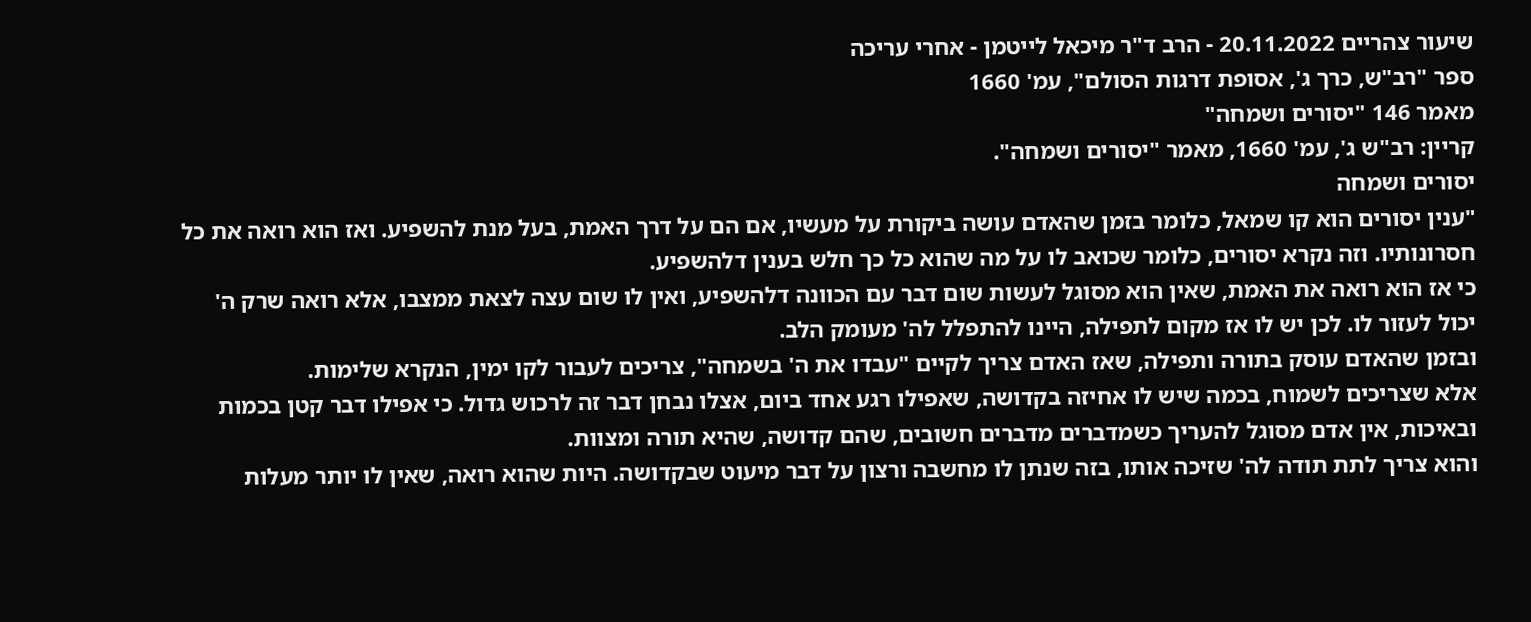שיעור צהריים 20.11.2022 - הרב ד"ר מיכאל לייטמן - אחרי עריכה
ספר "רב"ש, כרך ג', אסופת דרגות הסולם", עמ' 1660
מאמר 146 "יסורים ושמחה"
קריין: רב"ש ג', עמ' 1660, מאמר "יסורים ושמחה".
יסורים ושמחה
"ענין יסורים הוא קו שמאל, כלומר בזמן שהאדם עושה ביקורת על מעשיו, אם הם על דרך האמת, בעל מנת להשפיע. ואז הוא רואה את כל חסרונותיו. וזה נקרא יסורים, כלומר שכואב לו על מה שהוא כל כך חלש בענין דלהשפיע.
כי אז הוא רואה את האמת, שאין הוא מסוגל לעשות שום דבר עם הכוונה דלהשפיע, ואין לו שום עצה לצאת ממצבו, אלא רואה שרק ה' יכול לעזור לו. לכן יש לו אז מקום לתפילה, היינו להתפלל לה' מעומק הלב.
ובזמן שהאדם עוסק בתורה ותפילה, שאז האדם צריך לקיים "עבדו את ה' בשמחה", צריכים לעבור לקו ימין, הנקרא שלימות.
אלא שצריכים לשמוח, בכמה שיש לו אחיזה בקדושה, שאפילו רגע אחד ביום, אצלו נבחן דבר זה לרכוש גדול. כי אפילו דבר קטן בכמות ובאיכות, אין אדם מסוגל להעריך כשמדברים מדברים חשובים, שהם קדושה, שהיא תורה ומצוות.
והוא צריך לתת תודה לה' שזיכה אותו, בזה שנתן לו מחשבה ורצון על דבר מיעוט שבקדושה. היות שהוא רואה, שאין לו יותר מעלות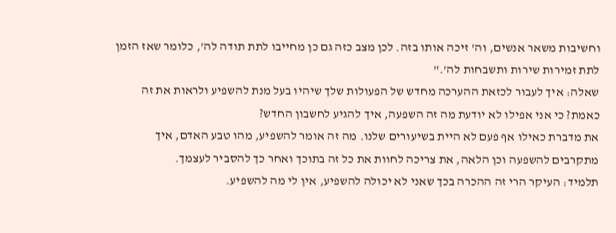וחשיבות משאר אנשים, וה' זיכה אותו בזה. לכן מצב כזה גם כן מחייבו לתת תודה לה', כלומר שאז הזמן לתת זמירות שירות ותשבחות לה'."
שאלה: איך לעבור לכזאת ההערכה מחדש של הפעולות שלך שיהיו בעל מנת להשפיע ולראות את זה כאמת? כי אני אפילו לא יודעת מה זה השפעה, איך להגיע לחשבון החדש?
את מדברת כאילו אף פעם לא היית בשיעורים שלנו. מה זה אומר להשפיע, מהו טבע האדם, איך מתקרבים להשפעה וכן הלאה, את צריכה לחוות את כל זה בתוכך ואחר כך להסביר לעצמך.
תלמיד: העיקר הרי זה ההכרה בכך שאני לא יכולה להשפיע, אין לי מה להשפיע.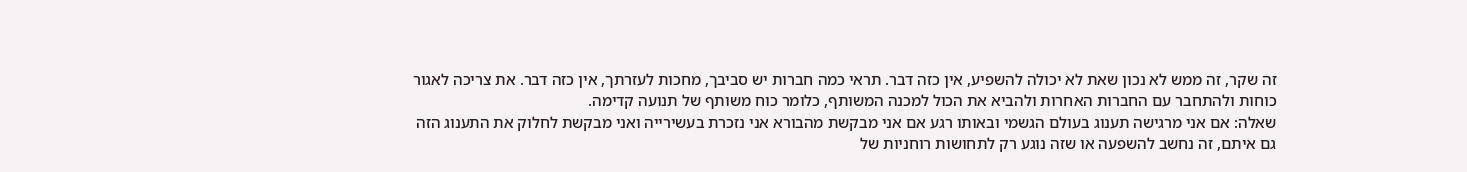זה שקר, זה ממש לא נכון שאת לא יכולה להשפיע, אין כזה דבר. תראי כמה חברות יש סביבך, מחכות לעזרתך, אין כזה דבר. את צריכה לאגור כוחות ולהתחבר עם החברות האחרות ולהביא את הכול למכנה המשותף, כלומר כוח משותף של תנועה קדימה.
שאלה: אם אני מרגישה תענוג בעולם הגשמי ובאותו רגע אם אני מבקשת מהבורא אני נזכרת בעשירייה ואני מבקשת לחלוק את התענוג הזה גם איתם, זה נחשב להשפעה או שזה נוגע רק לתחושות רוחניות של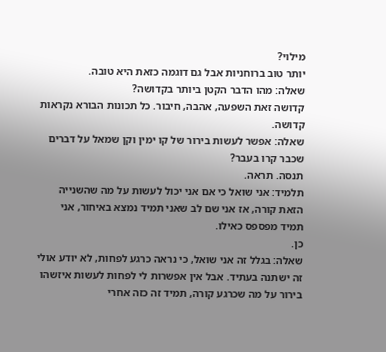מילוי?
יותר טוב ברוחניות אבל גם דוגמה כזאת היא טובה.
שאלה: מהו הדבר הקטן ביותר בקדושה?
קדושה זאת השפעה, אהבה, חיבור. כל תכונות הבורא נקראות קדושה.
שאלה: אפשר לעשות בירור של קו ימין וקן שמאל על דברים שכבר קרו בעבר?
תנסה. תראה.
תלמיד: אני שואל כי אם אני יכול לעשות על מה שהשנייה הזאת קורה, אז אני שם לב שאני תמיד נמצא באיחור, אני תמיד מפספס כאילו.
כן.
שאלה: בגלל זה אני שואל, כי נראה כרגע לפחות, לא יודע אולי זה ישתנה בעתיד. אבל אין אפשרות לי לפחות לעשות איזשהו בירור על מה שכרגע קורה, תמיד זה כזה אחרי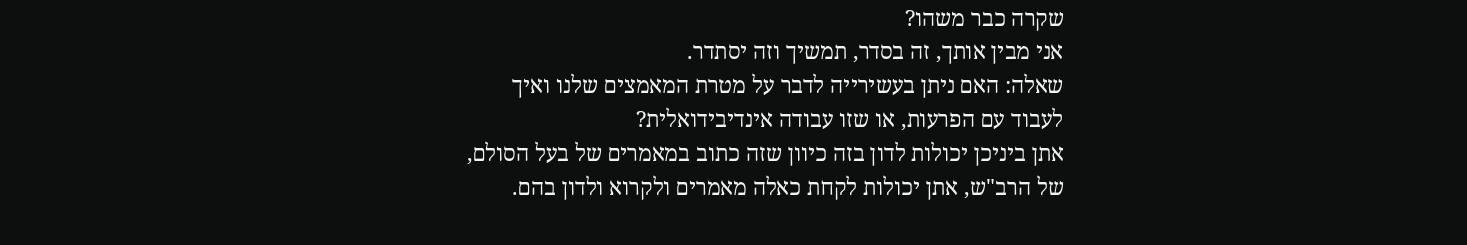שקרה כבר משהו?
אני מבין אותך, זה בסדר, תמשיך וזה יסתדר.
שאלה: האם ניתן בעשירייה לדבר על מטרת המאמצים שלנו ואיך לעבוד עם הפרעות, או שזו עבודה אינדיבידואלית?
אתן ביניכן יכולות לדון בזה כיוון שזה כתוב במאמרים של בעל הסולם, של הרב"ש, אתן יכולות לקחת כאלה מאמרים ולקרוא ולדון בהם.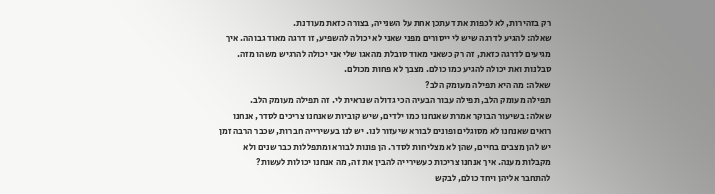רק בזהירות, לא לכפות את דעתכן אחת על השנייה, בצורה כזאת מעודנת.
שאלה: להגיע לדרגה שיש לי ייסורים מפני שאני לא יכולה להשפיע, זו דרגה מאוד גבוהה. איך מגיעים לדרגה כזאת, זה רק כשאני מאוד סובלת מהאגו שלי אני יכולה להרגיש משהו מזה.
סבלנות ואת יכולה להגיע כמו כולם. מצבך לא פחות מכולם.
שאלה: מה היא תפילה מעומק הלב?
תפילה מעומק הלב, תפילה עבור הבעיה הכי גדולה שנראית לי. זה תפילה מעומק הלב.
שאלה: בשיעור הבוקר אמרת שאנחנו כמו ילדים, שיש קוביות שאנחנו צריכים לסדר, אנחנו רואים שאנחנו לא מסוגלים ופונים לבורא שיעזור לנו. יש לנו בעשירייה חברות, שכבר הרבה זמן יש להן מצבים בחיים, שהן לא מצליחות לסדר. הן פונות לבורא ומתפללות כבר שנים ולא מקבלות מענה. איך אנחנו צריכות כעשירייה להבין את זה, מה אנחנו יכולות לעשות?
להתחבר אליהן ויחד כולם, לבקש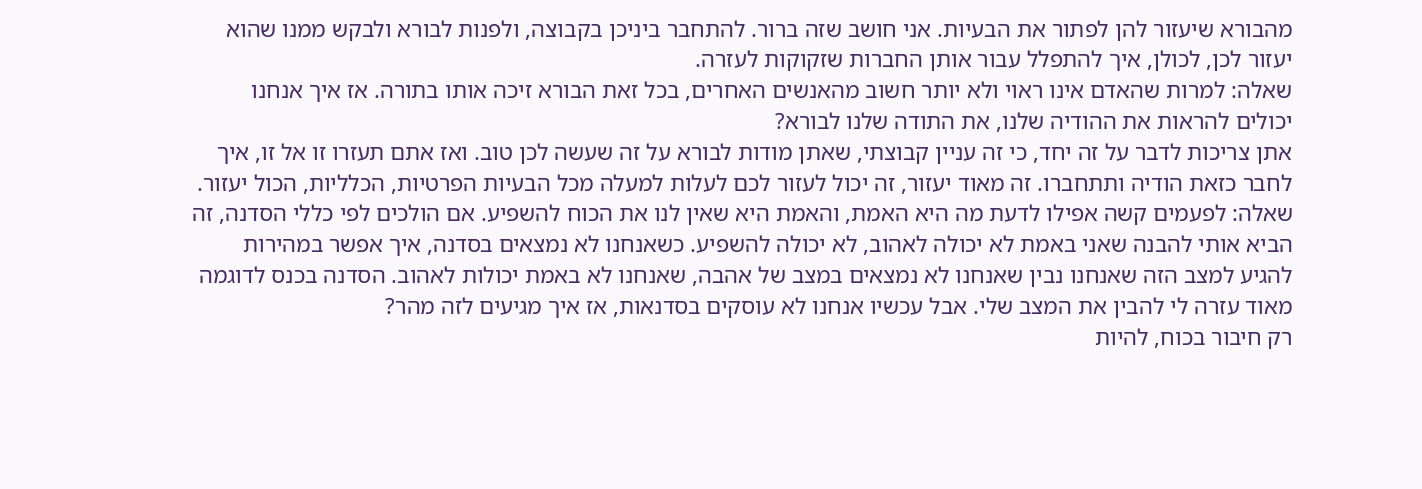מהבורא שיעזור להן לפתור את הבעיות. אני חושב שזה ברור. להתחבר ביניכן בקבוצה, ולפנות לבורא ולבקש ממנו שהוא יעזור לכן, לכולן, איך להתפלל עבור אותן החברות שזקוקות לעזרה.
שאלה: למרות שהאדם אינו ראוי ולא יותר חשוב מהאנשים האחרים, בכל זאת הבורא זיכה אותו בתורה. אז איך אנחנו יכולים להראות את ההודיה שלנו, את התודה שלנו לבורא?
אתן צריכות לדבר על זה יחד, כי זה עניין קבוצתי, שאתן מודות לבורא על זה שעשה לכן טוב. ואז אתם תעזרו זו אל זו, איך לחבר כזאת הודיה ותתחברו. זה מאוד יעזור, זה יכול לעזור לכם לעלות למעלה מכל הבעיות הפרטיות, הכלליות, הכול יעזור.
שאלה: לפעמים קשה אפילו לדעת מה היא האמת, והאמת היא שאין לנו את הכוח להשפיע. אם הולכים לפי כללי הסדנה, זה הביא אותי להבנה שאני באמת לא יכולה לאהוב, לא יכולה להשפיע. כשאנחנו לא נמצאים בסדנה, איך אפשר במהירות להגיע למצב הזה שאנחנו נבין שאנחנו לא נמצאים במצב של אהבה, שאנחנו לא באמת יכולות לאהוב. הסדנה בכנס לדוגמה מאוד עזרה לי להבין את המצב שלי. אבל עכשיו אנחנו לא עוסקים בסדנאות, אז איך מגיעים לזה מהר?
רק חיבור בכוח, להיות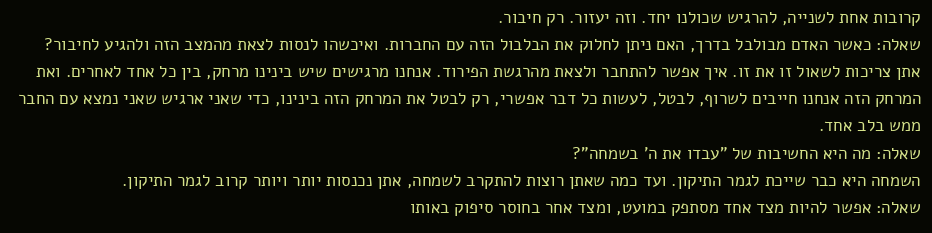קרובות אחת לשנייה, להרגיש שכולנו יחד. וזה יעזור. רק חיבור.
שאלה: כאשר האדם מבולבל בדרך, האם ניתן לחלוק את הבלבול הזה עם החברות. ואיכשהו לנסות לצאת מהמצב הזה ולהגיע לחיבור?
אתן צריכות לשאול זו את זו. איך אפשר להתחבר ולצאת מהרגשת הפירוד. אנחנו מרגישים שיש בינינו מרחק, בין כל אחד לאחרים. ואת המרחק הזה אנחנו חייבים לשרוף, לבטל, לעשות כל דבר אפשרי, רק לבטל את המרחק הזה בינינו, כדי שאני ארגיש שאני נמצא עם החבר ממש בלב אחד.
שאלה: מה היא החשיבות של "עבדו את ה' בשמחה"?
השמחה היא כבר שייכת לגמר התיקון. ועד כמה שאתן רוצות להתקרב לשמחה, אתן נכנסות יותר ויותר קרוב לגמר התיקון.
שאלה: אפשר להיות מצד אחד מסתפק במועט, ומצד אחר בחוסר סיפוק באותו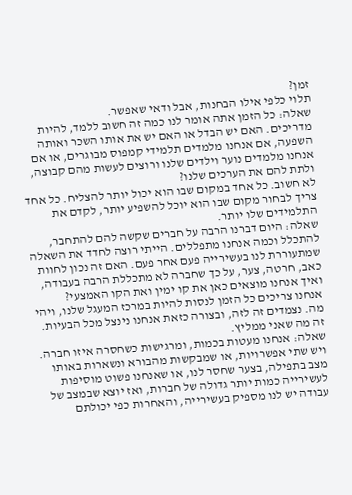זמן?
תלוי כלפי אילו הבחנות, אבל ודאי שאפשר.
שאלה: כל הזמן אתה אומר לנו כמה זה חשוב ללמד, להיות מדריכים. האם יש הבדל או האם יש את אותו השכר ואותה השפעה, אם אנחנו מלמדים תלמידי קמפוס מבוגרים, או אם אנחנו מלמדים נוער וילדים שלנו ורוצים לעשות מהם קבוצה, ולתת להם את הערכים שלנו?
לא חשוב. כל אחד במקום שבו הוא יכול יותר להצליח. כל אחד צריך לבחור מקום שבו הוא יוכל להשפיע יותר, לקדם את התלמידים שלו יותר.
שאלה: היום דברנו הרבה על חברים שקשה להם להתחבר, להתכלל וכמה אנחנו מתפללים. הייתי רוצה לחדד את השאלה שמתעוררת לנו בעשירייה פעם אחר פעם. האם זה נכון לחוות כאב, חרטה, צער, על כך שחברה לא מתכללת הרבה בעבודה, ואיך אנחנו מוצאים כאן את קו ימין ואת הקו האמצעי?
אנחנו צריכים כל הזמן לנסות להיות במרכז המעגל שלנו, ויהי מה. נצמדים זה לזה, ובצורה כזאת אנחנו נינצל מכל הבעיות. זה מה שאני ממליץ.
שאלה: אנחנו מעטות בכמות, ומרגישות כשחסרה איזו חברה. ויש שתי אפשרויות, או שמבקשות מהבורא ונשארות באותו מצב בתפילה, בצער שחסר לנו, או שאנחנו פשוט מוסיפות לעשירייה כמות יותר גדולה של חברות, ואז יוצא שבמצב של עבודה יש לנו מספיק בעשירייה, והאחרות כפי יכולתם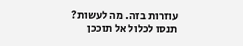עוזרות בזה. מה לעשות?
תנסו לכלול אל תוככן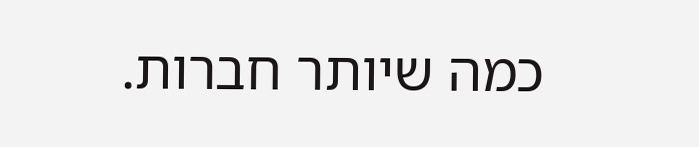כמה שיותר חברות.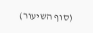(סוף השיעור)